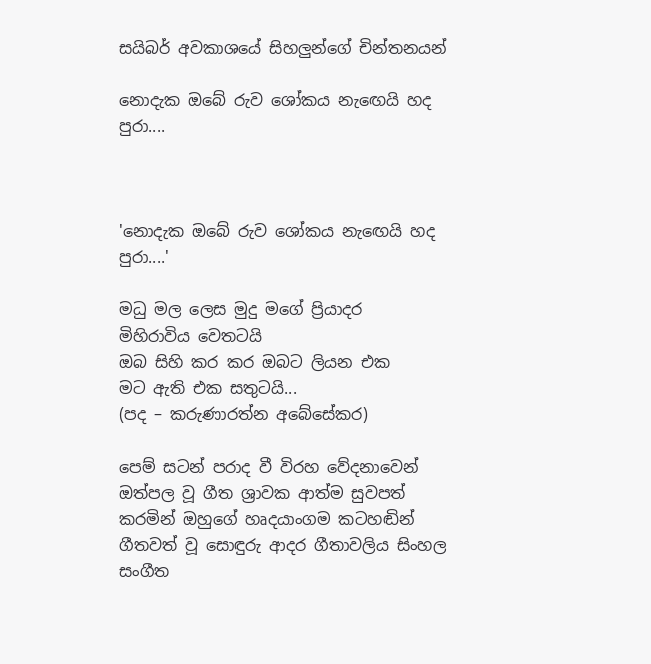සයිබර් අවකාශයේ සිහලුන්ගේ චින්තනයන්

නොදැක ඔබේ රුව ශෝකය නැඟෙයි හද පුරා....



'නොදැක ඔබේ රුව ශෝකය නැඟෙයි හද පුරා....'

මධු මල ලෙස මුදු මගේ ප්‍රියාදර
මිහිරාවිය වෙතටයි
ඔබ සිහි කර කර ඔබට ලියන එක
මට ඇති එක සතුටයි...
(පද – කරුණාරත්න අබේසේකර)

පෙම් සටන් පරාද වී විරහ වේදනාවෙන් ඔත්පල වූ ගීත ශ්‍රාවක ආත්ම සුවපත් කරමින් ඔහුගේ හෘදයාංගම කටහඬින් ගීතවත් වූ සොඳුරු ආදර ගීතාවලිය සිංහල සංගීත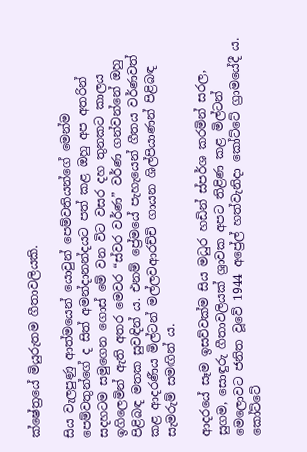ක්ෂේත්‍රයේ මියුරුතම ගීතාවලියකි.

සිය වැලපුණු ආත්මයෙන් යොවුන් පෙම්වතියන්ගේ මෙන්ම පෙම්වතුන්ගේ ද සිත් අමන්දානන්දයට පත් කළ ඔහු අප අතරින් සදහටම සමුගෙන ගොස් මේ වන විට වසර දහ තුනකට කාලය ඉගිලෙමින් ඇති අතර මෙවර “ස්වර වර්ණ” වර්ණ ගන්වන්නේ ඔහු පිළිබඳ මතක සුවඳින් ය. එනම් ප්‍රේමයේ පැහැයෙන් ගීතය වර්ණවත් කළ ආදරණීය මිල්ටන් මල්ලවආරච්චි ගායන ශිල්පියාණන් පිළිබඳ සැමරුම් සමඟින් ය.

ආදරයේ සෑම ඉසව්වක්ම සිය මධුර හඩින් ස්පර්ශ කරමින් සරල, සුගම, සොඳුරු ගීතාවලියක් ශ්‍රාවක අපට තිළිණ කළ මිල්ටන් මෙලොවට ජනිත වූවේ 1944 අප්‍රේල් හත්වැනිදා කෝට්ටේ ග්‍රාමයේදී ය. කෝට්ටේ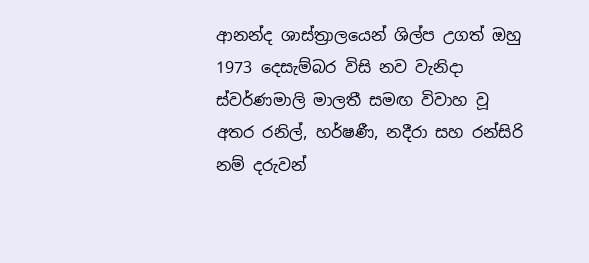ආනන්ද ශාස්ත්‍රාලයෙන් ශිල්ප උගත් ඔහු 1973 දෙසැම්බර විසි නව වැනිදා ස්වර්ණමාලි මාලතී සමඟ විවාහ වූ අතර රනිල්, හර්ෂණී, නදීරා සහ රන්සිරි නම් දරුවන්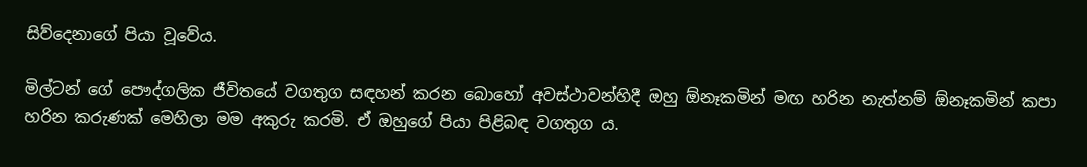සිව්දෙනාගේ පියා වූවේය.

මිල්ටන් ගේ පෞද්ගලික ජීවිතයේ වගතුග සඳහන් කරන බොහෝ අවස්ථාවන්හිදී ඔහු ඕනෑකමින් මඟ හරින නැත්නම් ඕනෑකමින් කපා හරින කරුණක් මෙහිලා මම අකුරු කරමි. ඒ ඔහුගේ පියා පිළිබඳ වගතුග ය.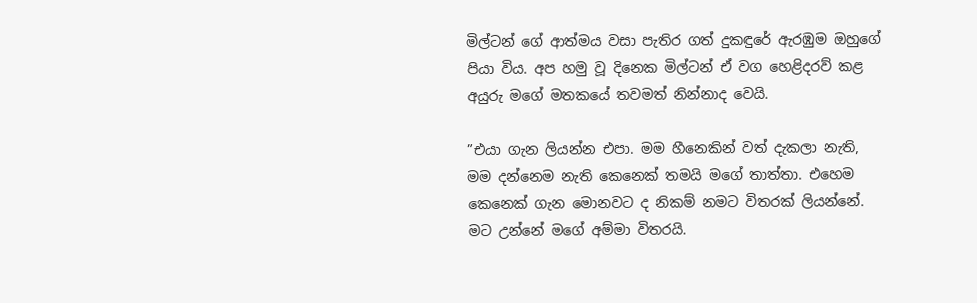මිල්ටන් ගේ ආත්මය වසා පැතිර ගත් දුකඳුරේ ඇරඹුම ඔහුගේ පියා විය. අප හමු වූ දිනෙක මිල්ටන් ඒ වග හෙළිදරව් කළ අයුරු මගේ මතකයේ තවමත් නින්නාද වෙයි.

”එයා ගැන ලියන්න එපා. මම හීනෙකින් වත් දැකලා නැති, මම දන්නෙම නැති කෙනෙක් තමයි මගේ තාත්තා. එහෙම කෙනෙක් ගැන මොනවට ද නිකම් නමට විතරක් ලියන්නේ. මට උන්නේ මගේ අම්මා විතරයි.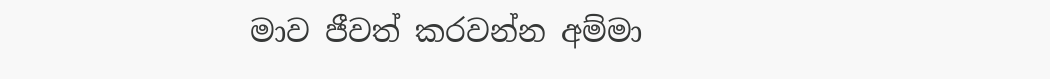මාව ජීවත් කරවන්න අම්මා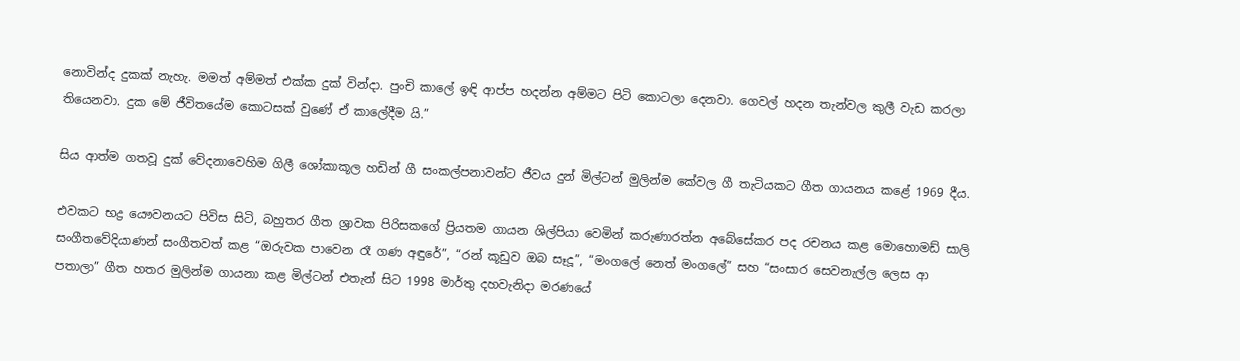නොවින්ද දුකක් නැහැ. මමත් අම්මත් එක්ක දුක් වින්දා. පුංචි කාලේ ඉඳි ආප්ප හදන්න අම්මට පිටි කොටලා දෙනවා. ගෙවල් හදන තැන්වල කුලී වැඩ කරලා තියෙනවා. දුක මේ ජීවිතයේම කොටසක් වුණේ ඒ කාලේදීම යි.”

සිය ආත්ම ගතවූ දුක් වේදනාවෙහිම ගිලී ශෝකාකූල හඩින් ගී සංකල්පනාවන්ට ජීවය දුන් මිල්ටන් මුලින්ම කේවල ගී තැටියකට ගීත ගායනය කළේ 1969 දීය.

එවකට භද්‍ර යෞවනයට පිවිස සිටි, බහුතර ගීත ශ්‍රාවක පිරිසකගේ ප්‍රියතම ගායන ශිල්පියා වෙමින් කරුණාරත්න අබේසේකර පද රචනය කළ මොහොමඩ් සාලි සංගීතවේදියාණන් සංගීතවත් කළ “ඔරුවක පාවෙන රෑ ගණ අඳුරේ”, “රන් කූඩුව ඔබ සෑදූ”, “මංගලේ නෙත් මංගලේ” සහ “සංසාර සෙවනැල්ල ලෙස ආ පතාලා” ගීත හතර මුලින්ම ගායනා කළ මිල්ටන් එතැන් සිට 1998 මාර්තු දහවැනිදා මරණයේ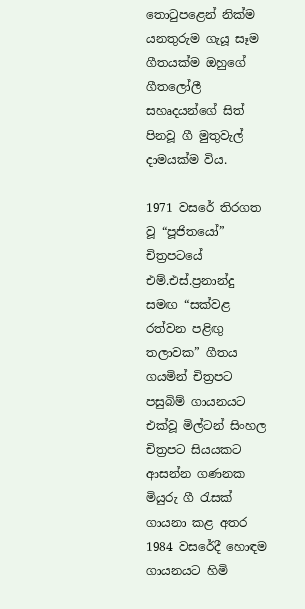තොටුපළෙන් නික්ම යනතුරුම ගැයූ සෑම ගීතයක්ම ඔහුගේ ගීතලෝලී සහෘදයන්ගේ සිත් පිනවූ ගී මුතුවැල් දාමයක්ම විය.

1971 වසරේ තිරගත වූ “පූජිතයෝ” චිත්‍රපටයේ එම්.එස්.ප්‍රනාන්දු සමඟ “සක්වළ රත්වන පළිඟු තලාවක” ගීතය ගයමින් චිත්‍රපට පසුබිම් ගායනයට එක්වූ මිල්ටන් සිංහල චිත්‍රපට සියයකට ආසන්න ගණනක මියුරු ගී රැසක් ගායනා කළ අතර 1984 වසරේදී හොඳම ගායනයට හිමි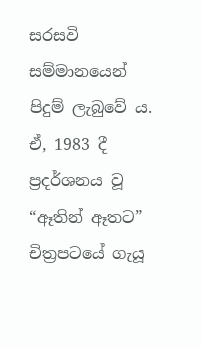සරසවි සම්මානයෙන් පිදුම් ලැබුවේ ය. ඒ, 1983 දී ප්‍රදර්ශනය වූ “ඈතින් ඈතට” චිත්‍රපටයේ ගැයූ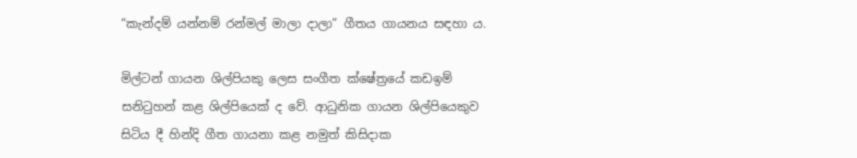“කැන්දම් යන්නම් රන්මල් මාලා දාලා” ගීතය ගායනය සඳහා ය.

මිල්ටන් ගායන ශිල්පියකු ලෙස සංගීත ක්ෂේත්‍රයේ කඩඉම් සනිටුහන් කළ ශිල්පියෙක් ද වේ. ආධුනික ගායන ශිල්පියෙකුව සිටිය දී හින්දි ගීත ගායනා කළ නමුත් කිසිදාක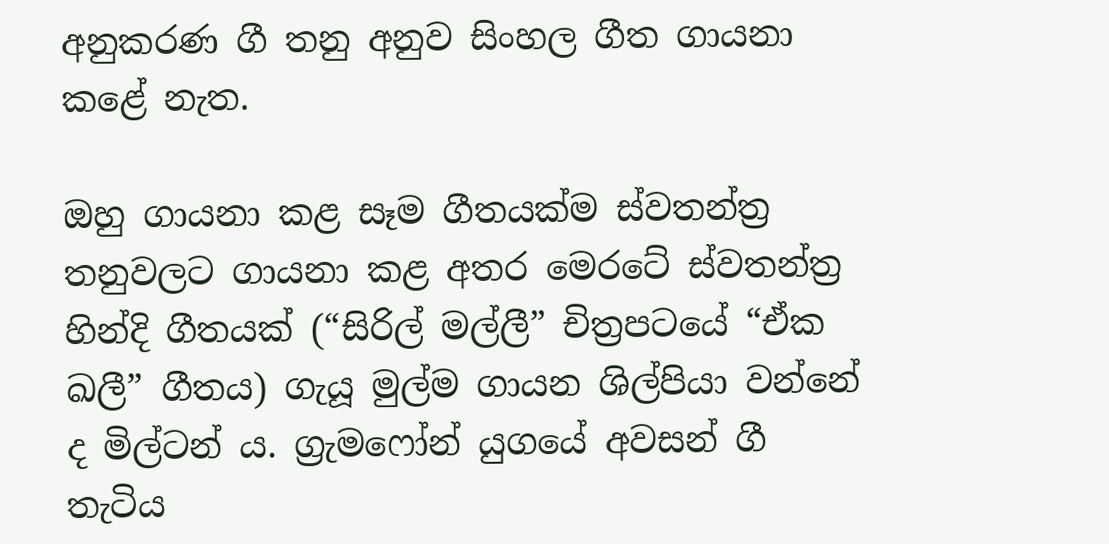අනුකරණ ගී තනු අනුව සිංහල ගීත ගායනා කළේ නැත.

ඔහු ගායනා කළ සෑම ගීතයක්ම ස්වතන්ත්‍ර තනුවලට ගායනා කළ අතර මෙරටේ ස්වතන්ත්‍ර හින්දි ගීතයක් (“සිරිල් මල්ලී” චිත්‍රපටයේ “ඒක ඛලී” ගීතය) ගැයූ මුල්ම ගායන ශිල්පියා වන්නේ ද මිල්ටන් ය. ග්‍රැමෆෝන් යුගයේ අවසන් ගී තැටිය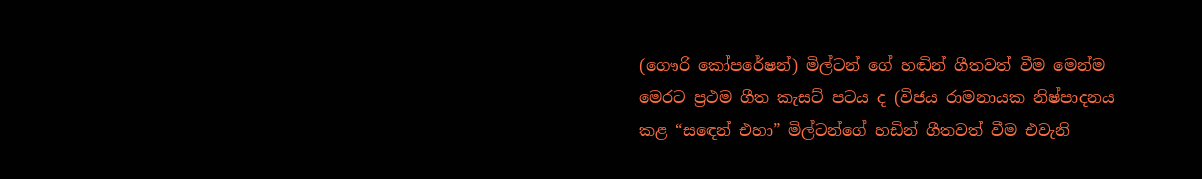(ගෞරි කෝපරේෂන්) මිල්ටන් ගේ හඬින් ගීතවත් වීම මෙන්ම මෙරට ප්‍රථම ගීත කැසට් පටය ද (විජය රාමනායක නිෂ්පාදනය කළ “සඳෙන් එහා” මිල්ටන්ගේ හඩින් ගීතවත් වීම එවැනි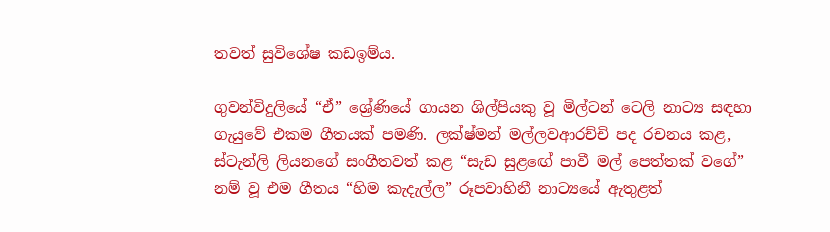තවත් සුවිශේෂ කඩඉම්ය.

ගුවන්විදුලියේ “ඒ” ශ්‍රේණියේ ගායන ශිල්පියකු වූ මිල්ටන් ටෙලි නාට්‍ය සඳහා ගැයුවේ එකම ගීතයක් පමණි. ලක්ෂ්මන් මල්ලවආරච්චි පද රචනය කළ, ස්ටැන්ලි ලියනගේ සංගීතවත් කළ “සැඩ සුළඟේ පාවී මල් පෙත්තක් වගේ” නම් වූ එම ගීතය “හිම කැදැල්ල” රූපවාහිනී නාට්‍යයේ ඇතුළත්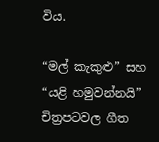විය.

“මල් කැකුළු” සහ “යළි හමුවන්නයි” චිත්‍රපටවල ගීත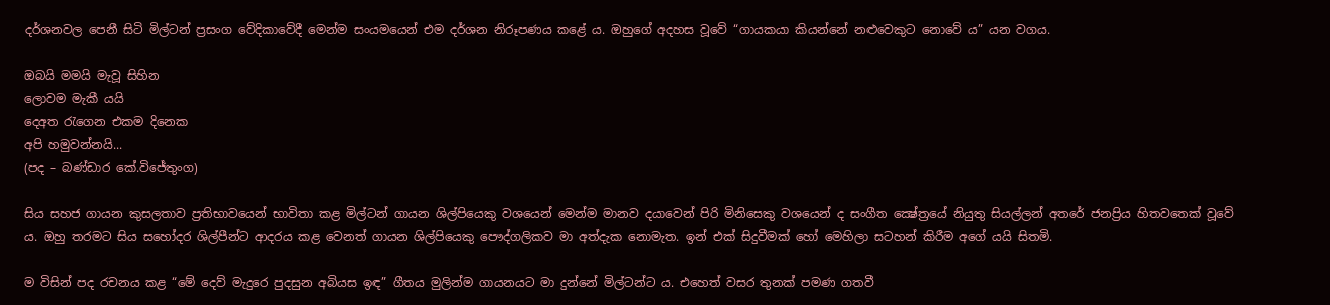දර්ශනවල පෙනී සිටි මිල්ටන් ප්‍රසංග වේදිකාවේදී මෙන්ම සංයමයෙන් එම දර්ශන නිරූපණය කළේ ය. ඔහුගේ අදහස වූවේ “ගායකයා කියන්නේ නළුවෙකුට නොවේ ය” යන වගය.

ඔබයි මමයි මැවූ සිහින
ලොවම මැකී යයි
දෙඅත රැගෙන එකම දිනෙක
අපි හමුවන්නයි...
(පද – බණ්ඩාර කේ.විජේතුංග)

සිය සහජ ගායන කුසලතාව ප්‍රතිභාවයෙන් භාවිතා කළ මිල්ටන් ගායන ශිල්පියෙකු වශයෙන් මෙන්ම මානව දයාවෙන් පිරි මිනිසෙකු වශයෙන් ද සංගීත ක්‍ෂේත්‍රයේ නියුතු සියල්ලන් අතරේ ජනප්‍රිය හිතවතෙක් වූවේ ය. ඔහු තරමට සිය සහෝදර ශිල්පීන්ට ආදරය කළ වෙනත් ගායන ශිල්පියෙකු පෞද්ගලිකව මා අත්දැක නොමැත. ඉන් එක් සිදුවීමක් හෝ මෙහිලා සටහන් කිරීම අගේ යයි සිතමි.

ම විසින් පද රචනය කළ “මේ දෙව් මැදුරෙ පුදසුන අබියස ඉඳ” ගීතය මුලින්ම ගායනයට මා දුන්නේ මිල්ටන්ට ය. එහෙත් වසර තුනක් පමණ ගතවී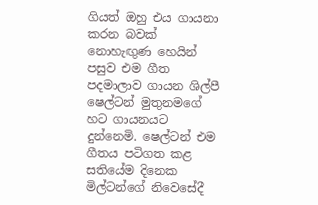ගියත් ඔහු එය ගායනා කරන බවක් නොහැඟුණ හෙයින් පසුව එම ගීත පදමාලාව ගායන ශිල්පී ෂෙල්ටන් මුතුනමගේ හට ගායනයට දුන්නෙමි. ෂෙල්ටන් එම ගීතය පටිගත කළ සතියේම දිනෙක මිල්ටන්ගේ නිවෙසේදී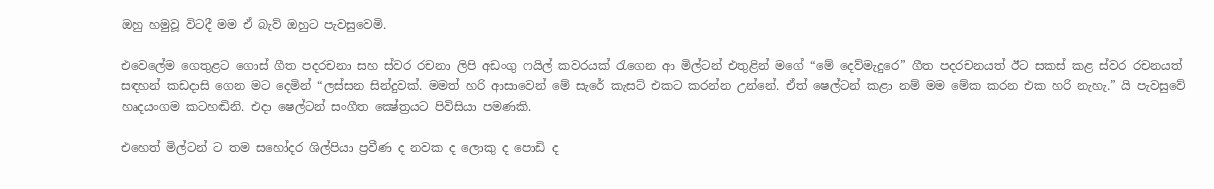ඔහු හමුවූ විටදී මම ඒ බැව් ඔහුට පැවසුවෙමි.

එවෙලේම ගෙතුළට ගොස් ගීත පදරචනා සහ ස්වර රචනා ලිපි අඩංගු ෆයිල් කවරයක් රැගෙන ආ මිල්ටන් එතුළින් මගේ “මේ දෙව්මැදුරෙ” ගීත පදරචනයත් ඊට සකස් කළ ස්වර රචනයත් සඳහන් කඩදාසි ගෙන මට දෙමින් “ලස්සන සින්දුවක්. මමත් හරි ආසාවෙන් මේ සැරේ කැසට් එකට කරන්න උන්නේ. ඒත් ෂෙල්ටන් කළා නම් මම මේක කරන එක හරි නැහැ.” යි පැවසුවේ හෘදයංගම කටහඬිනි. එදා ෂෙල්ටන් සංගීත ක්‍ෂේත්‍රයට පිවිසියා පමණකි.

එහෙත් මිල්ටන් ට තම සහෝදර ශිල්පියා ප්‍රවීණ ද නවක ද ලොකු ද පොඩි ද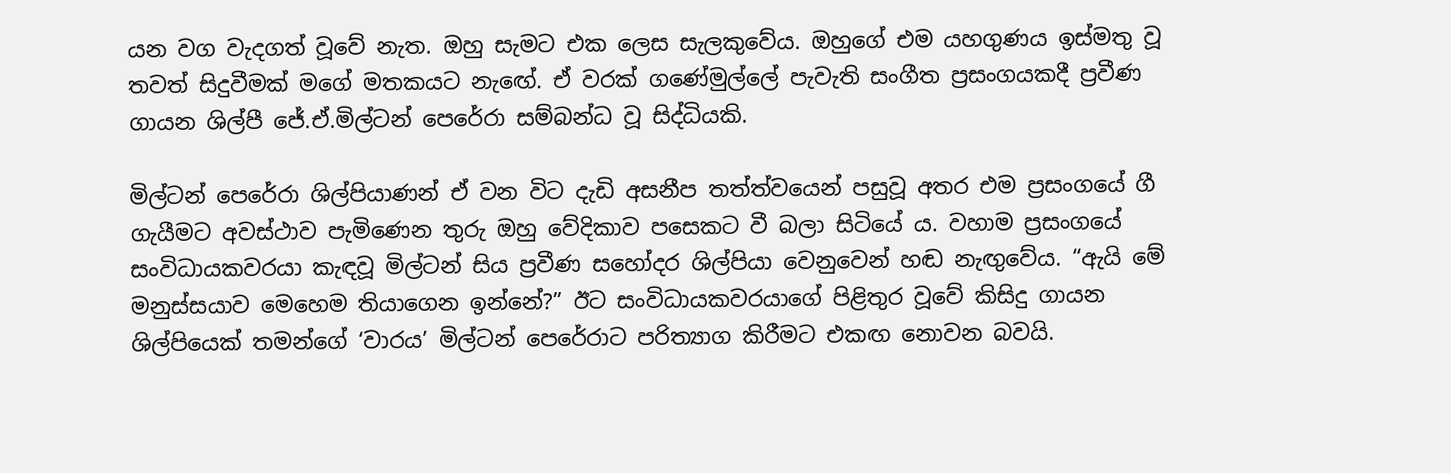යන වග වැදගත් වූවේ නැත. ඔහු සැමට එක ලෙස සැලකුවේය. ඔහුගේ එම යහගුණය ඉස්මතු වූ තවත් සිදුවීමක් මගේ මතකයට නැඟේ. ඒ වරක් ගණේමුල්ලේ පැවැති සංගීත ප්‍රසංගයකදී ප්‍රවීණ ගායන ශිල්පී ජේ.ඒ.මිල්ටන් පෙරේරා සම්බන්ධ වූ සිද්ධියකි.

මිල්ටන් පෙරේරා ශිල්පියාණන් ඒ වන විට දැඩි අසනීප තත්ත්වයෙන් පසුවූ අතර එම ප්‍රසංගයේ ගී ගැයීමට අවස්ථාව පැමිණෙන තුරු ඔහු වේදිකාව පසෙකට වී බලා සිටියේ ය. වහාම ප්‍රසංගයේ සංවිධායකවරයා කැඳවූ මිල්ටන් සිය ප්‍රවීණ සහෝදර ශිල්පියා වෙනුවෙන් හඬ නැඟුවේය. “ඇයි මේ මනුස්සයාව මෙහෙම තියාගෙන ඉන්නේ?” ඊට සංවිධායකවරයාගේ පිළිතුර වූවේ කිසිදු ගායන ශිල්පියෙක් තමන්ගේ ‘වාරය’ මිල්ටන් පෙරේරාට පරිත්‍යාග කිරීමට එකඟ නොවන බවයි.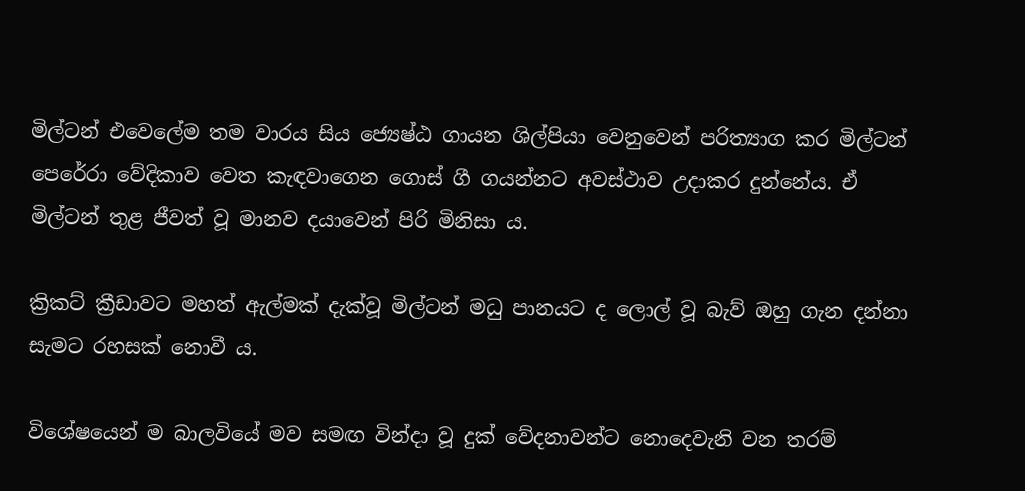මිල්ටන් එවෙලේම තම වාරය සිය ජ්‍යෙෂ්ඨ ගායන ශිල්පියා වෙනුවෙන් පරිත්‍යාග කර මිල්ටන් පෙරේරා වේදිකාව වෙත කැඳවාගෙන ගොස් ගී ගයන්නට අවස්ථාව උදාකර දුන්නේය. ඒ මිල්ටන් තුළ ජීවත් වූ මානව දයාවෙන් පිරි මිනිසා ය.

ක්‍රිකට් ක්‍රීඩාවට මහත් ඇල්මක් දැක්වූ මිල්ටන් මධු පානයට ද ලොල් වූ බැව් ඔහු ගැන දන්නා සැමට රහසක් නොවී ය.

විශේෂයෙන් ම බාලවියේ මව සමඟ වින්දා වූ දුක් වේදනාවන්ට නොදෙවැනි වන තරම්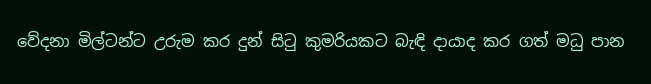වේදනා මිල්ටන්ට උරුම කර දුන් සිටු කුමරියකට බැඳි දායාද කර ගත් මධු පාන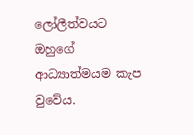ලෝලීත්වයට ඔහුගේ ආධ්‍යාත්මයම කැප වුවේය.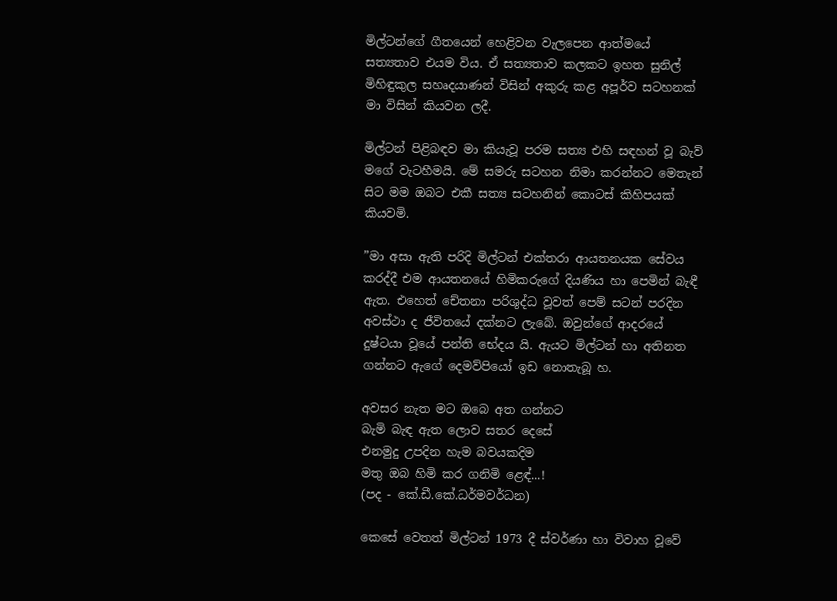මිල්ටන්ගේ ගීතයෙන් හෙළිවන වැලපෙන ආත්මයේ සත්‍යතාව එයම විය. ඒ සත්‍යතාව කලකට ඉහත සුනිල් මිහිඳුකුල සහෘදයාණන් විසින් අකුරු කළ අපූර්ව සටහනක් මා විසින් කියවන ලදී.

මිල්ටන් පිළිබඳව මා කියැවූ පරම සත්‍ය එහි සඳහන් වූ බැව් මගේ වැටහීමයි. මේ සමරු සටහන නිමා කරන්නට මෙතැන් සිට මම ඔබට එකී සත්‍ය සටහනින් කොටස් කිහිපයක් කියවමි.

”මා අසා ඇති පරිදි මිල්ටන් එක්තරා ආයතනයක සේවය කරද්දී එම ආයතනයේ හිමිකරුගේ දියණිය හා පෙමින් බැඳී ඇත. එහෙත් චේතනා පරිශුද්ධ වූවත් පෙම් සටන් පරදින අවස්ථා ද ජීවිතයේ දක්නට ලැබේ. ඔවුන්ගේ ආදරයේ දුෂ්ටයා වූයේ පන්ති භේදය යි. ඇයට මිල්ටන් හා අතිනත ගන්නට ඇගේ දෙමව්පියෝ ඉඩ නොතැබූ හ.

අවසර නැත මට ඔබෙ අත ගන්නට
බැමි බැඳ ඇත ලොව සතර දෙසේ
එනමුදු උපදින හැම බවයකදිම
මතු ඔබ හිමි කර ගනිමි ළ‍ෙඳ්...!
(පද - කේ.ඩී.කේ.ධර්මවර්ධන)

කෙසේ වෙතත් මිල්ටන් 1973 දී ස්වර්ණා හා විවාහ වූවේ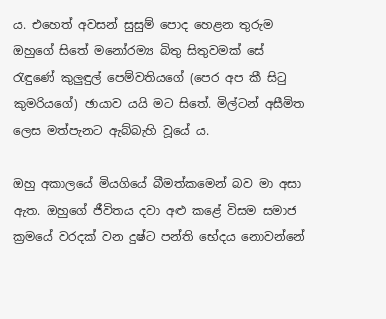ය. එහෙත් අවසන් සුසුම් පොද හෙළන තුරුම ඔහුගේ සිතේ මනෝරම්‍ය බිතු සිතුවමක් සේ රැඳුණේ කුලුඳුල් පෙම්වතියගේ (පෙර අප කී සිටු කුමරියගේ) ඡායාව යයි මට සිතේ. මිල්ටන් අසීමිත ලෙස මත්පැනට ඇබ්බැහි වූයේ ය.

ඔහු අකාලයේ මියගියේ බීමත්කමෙන් බව මා අසා ඇත. ඔහුගේ ජීවිතය දවා අළු කළේ විසම සමාජ ක්‍රමයේ වරදක් වන දුෂ්ට පන්ති භේදය නොවන්නේ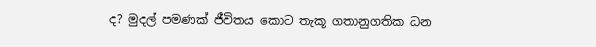ද? මුදල් පමණක් ජීවිතය කොට තැකූ ගතානුගතික ධන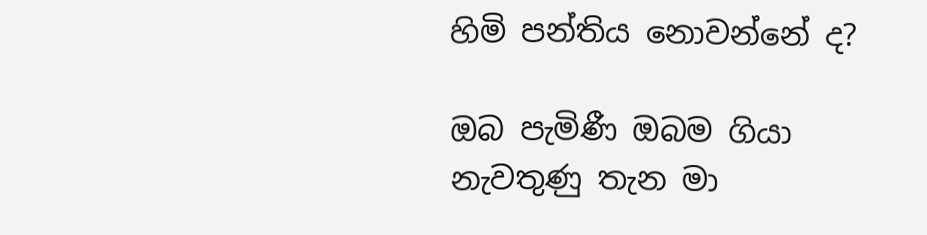හිමි පන්තිය නොවන්නේ ද?

ඔබ පැමිණී ඔබම ගියා
නැවතුණු තැන මා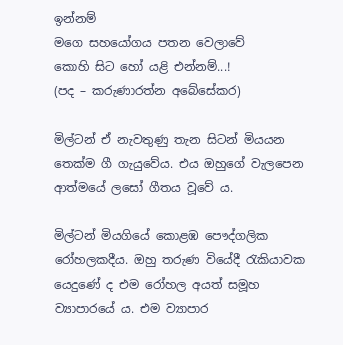ඉන්නම්
මගෙ සහයෝගය පතන වෙලාවේ
කොහි සිට හෝ යළි එන්නම්...!
(පද – කරුණාරත්න අබේසේකර)

මිල්ටන් ඒ නැවතුණු තැන සිටන් මියයන තෙක්ම ගී ගැයුවේය. එය ඔහුගේ වැලපෙන ආත්මයේ ලසෝ ගීතය වූවේ ය.

මිල්ටන් මියගියේ කොළඹ පෞද්ගලික රෝහලකදීය. ඔහු තරුණ වියේදී රැකියාවක යෙදුණේ ද එම රෝහල අයත් සමූහ ව්‍යාපාරයේ ය. එම ව්‍යාපාර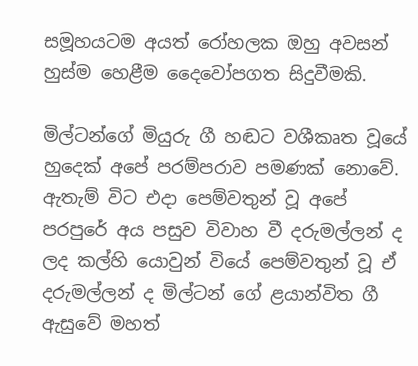සමූහයටම අයත් රෝහලක ඔහු අවසන් හුස්ම හෙළීම දෛවෝපගත සිදුවීමකි.

මිල්ටන්ගේ මියුරු ගී හඬට වශීකෘත වූයේ හුදෙක් අපේ පරම්පරාව පමණක් නොවේ. ඇතැම් විට එදා පෙම්වතුන් වූ අපේ පරපුරේ අය පසුව විවාහ වී දරුමල්ලන් ද ලද කල්හි යොවුන් වියේ පෙම්වතුන් වූ ඒ දරුමල්ලන් ද මිල්ටන් ගේ ළයාන්විත ගී ඇසුවේ මහත්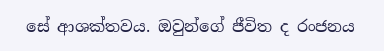සේ ආශක්තවය. ඔවුන්ගේ ජීවිත ද රංජනය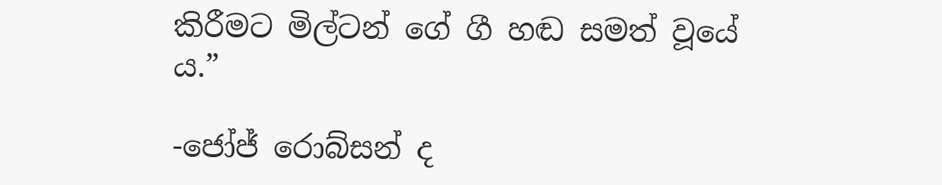කිරීමට මිල්ටන් ගේ ගී හඬ සමත් වූයේ ය.”

-ජෝජ් රොබ්සන් ද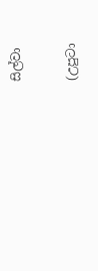සිල්වා

(උපුටා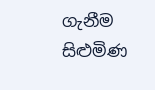ගැනීම සිළුමිණ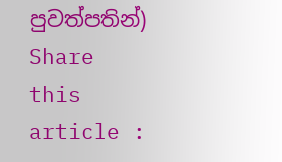පුවත්පතින්)
Share this article :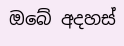ඔබේ අදහස්